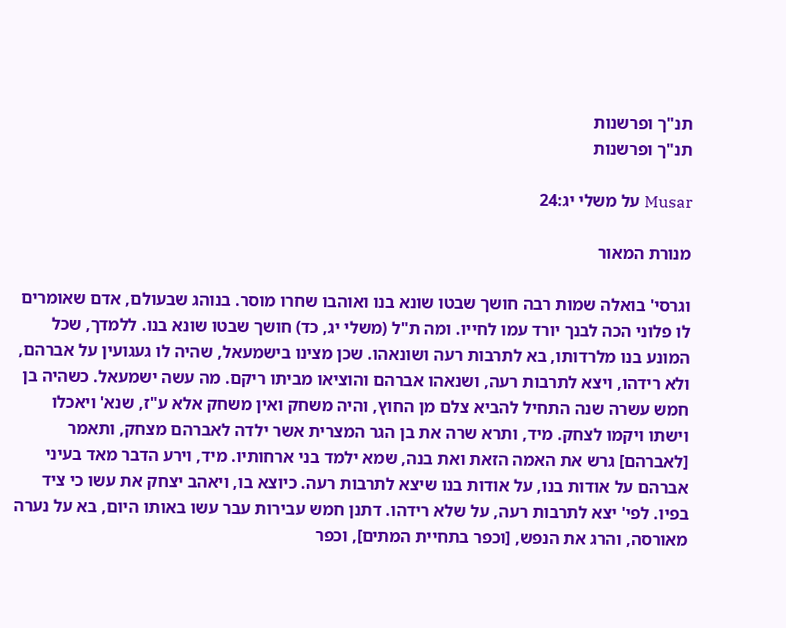תנ"ך ופרשנות
תנ"ך ופרשנות

Musar על משלי יג:24

מנורת המאור

וגרסי' בואלה שמות רבה חושך שבטו שונא בנו ואוהבו שחרו מוסר. בנוהג שבעולם, אדם שאומרים לו פלוני הכה לבנך יורד עמו לחייו. ומה ת"ל (משלי יג, כד) חושך שבטו שונא בנו. ללמדך, שכל המונע בנו מלרדותו, בא לתרבות רעה ושונאהו. שכן מצינו בישמעאל, שהיה לו געגועין על אברהם, ולא רידהו, ויצא לתרבות רעה, ושנאהו אברהם והוציאו מביתו ריקם. מה עשה ישמעאל. כשהיה בן חמש עשרה שנה התחיל להביא צלם מן החוץ, והיה משחק ואין משחק אלא ע"ז, שנא' ויאכלו וישתו ויקמו לצחק. מיד, ותרא שרה את בן הגר המצרית אשר ילדה לאברהם מצחק, ותאמר [לאברהם] גרש את האמה הזאת ואת בנה, שמא ילמד בני ארחותיו. מיד, וירע הדבר מאד בעיני אברהם על אודות בנו, על אודות בנו שיצא לתרבות רעה. כיוצא בו, ויאהב יצחק את עשו כי ציד בפיו. לפי' יצא לתרבות רעה, על שלא רידהו. דתנן חמש עבירות עבר עשו באותו היום, בא על נערה מאורסה, והרג את הנפש, [וכפר בתחיית המתים], וכפר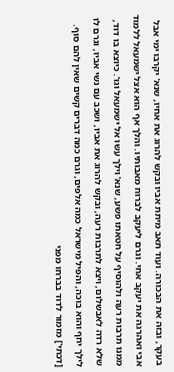בעקר, ובזה את הבכורה. ועוד תאב מיתת אביו ובקש להרוג את אחיו, שנא' יקרבו ימי אבל אבי ואהרגה את יעקב אחי. וגרם ליעקב לברוח מאבותיו. והלך אף הוא אצל ישמעאל ללמוד ממנו תרבות רעה ולהוסיף על חטאתו פשע, שנא' וילך עשו אל ישמעאל וגו'. כיוצא בו דוד, שלא רדה לאבשלום, ויצא לתרבות רעה, ובקש להרוג את אביו, ושכב עם נשי אביו, וגרם לו לילך יחף והוא בוכה, והפיל מישראל כמה אלפים, וגרם כמה דברים קשים שאין להם סוף. [דכתי'] מזמור לדוד בברחו מפני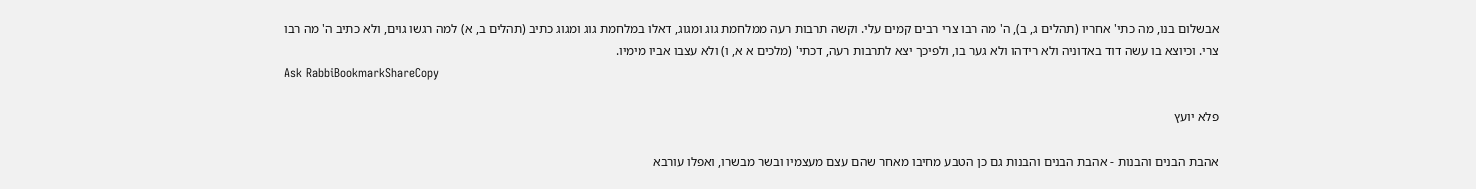אבשלום בנו, מה כתי' אחריו (תהלים ג, ב), ה' מה רבו צרי רבים קמים עלי. וקשה תרבות רעה ממלחמת גוג ומגוג, דאלו במלחמת גוג ומגוג כתיב (תהלים ב, א) למה רגשו גוים, ולא כתיב ה' מה רבו צרי. וכיוצא בו עשה דוד באדוניה ולא רידהו ולא גער בו, ולפיכך יצא לתרבות רעה, דכתי' (מלכים א א, ו) ולא עצבו אביו מימיו.
Ask RabbiBookmarkShareCopy

פלא יועץ

אהבת הבנים והבנות - אהבת הבנים והבנות גם כן הטבע מחיבו מאחר שהם עצם מעצמיו ובשר מבשרו, ואפלו עורבא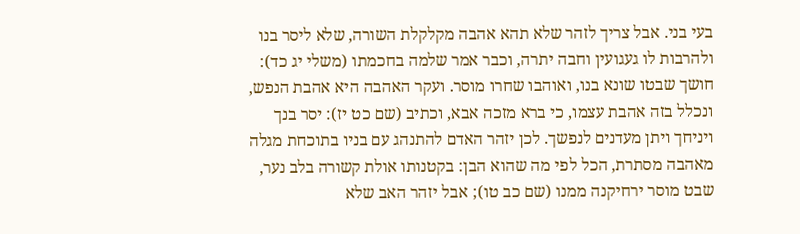בעי בני. אבל צריך לזהר שלא תהא אהבה מקלקלת השורה, שלא ליסר בנו ולהרבות לו געגועין וחבה יתרה, וכבר אמר שלמה בחכמתו (משלי יג כד): חושך שבטו שונא בנו, ואוהבו שחרו מוסר. ועקר האהבה היא אהבת הנפש, ונכלל בזה אהבת עצמו, כי ברא מזכה אבא, וכתיב (שם כט יז): יסר בנך ויניחך ויתן מעדנים לנפשך. לכן יזהר האדם להתנהג עם בניו בתוכחת מגלה מאהבה מסתרת, הכל לפי מה שהוא הבן: בקטנותו אולת קשורה בלב נער, שבט מוסר ירחיקנה ממנו (שם כב טו); אבל יזהר האב שלא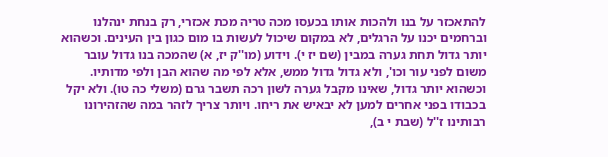להתאכזר על בנו ולהכות אותו בכעסו מכה טריה מכת אכזרי, רק בנחת ינהלנו וברחמים יכנו על הרגלים, לא במקום שיכול לעשות בו מום כגון בין העינים. וכשהוא יותר גדול תחת גערה במבין (שם יז י). וידוע (מו''ק יז, א) שהמכה בנו גדול עובר משום לפני עור וכו', ולא גדול גדול ממש, אלא לפי מה שהוא הבן ולפי מדותיו. וכשהוא יותר גדול, שאינו מקבל גערה לשון רכה תשבר גרם (משלי כה טו). ולא יקל בכבודו בפני אחרים למען לא יבאיש את ריחו. ויותר צריך לזהר במה שהזהירונו רבותינו ז''ל (שבת י ב),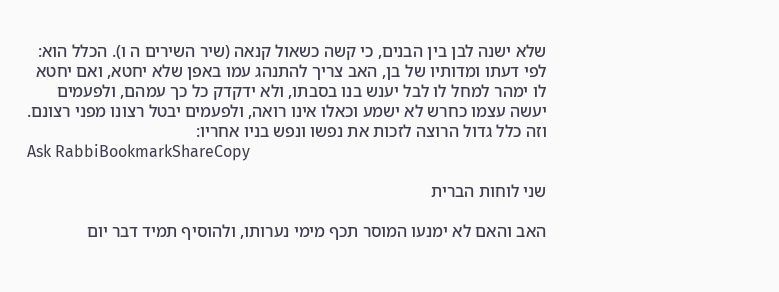שלא ישנה לבן בין הבנים, כי קשה כשאול קנאה (שיר השירים ה ו). הכלל הוא: לפי דעתו ומדותיו של בן, האב צריך להתנהג עמו באפן שלא יחטא, ואם יחטא לו ימהר למחל לו לבל יענש בנו בסבתו, ולא ידקדק כל כך עמהם, ולפעמים יעשה עצמו כחרש לא ישמע וכאלו אינו רואה, ולפעמים יבטל רצונו מפני רצונם. וזה כלל גדול הרוצה לזכות את נפשו ונפש בניו אחריו:
Ask RabbiBookmarkShareCopy

שני לוחות הברית

האב והאם לא ימנעו המוסר תכף מימי נערותו, ולהוסיף תמיד דבר יום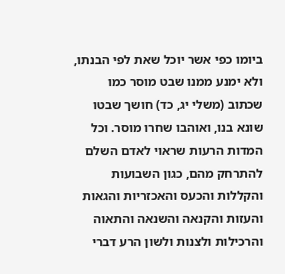ביומו כפי אשר יוכל שאת לפי הבנתו, ולא ימנע ממנו שבט מוסר כמו שכתוב (משלי יג, כד) חושך שבטו שונא בנו, ואוהבו שחרו מוסר. וכל המדות הרעות שראוי לאדם השלם להתרחק מהם, כגון השבועות והקללות והכעס והאכזריות והגאות והעזות והקנאה והשנאה והתאוה והרכילות ולצנות ולשון הרע דברי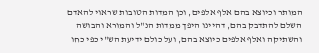המותר וכיוצא בהם אלף אלפים, וכן המדות הטובות שראוי להאדם השלם להתדבק בהם, דהיינו היפך ממדות הנ"ל והמורא והבושה והשתיקה ואלף אלפים כיוצא בהם, ועל כולם ידיעת הש"י כפי כחו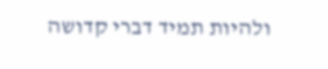ולהיות תמיד דברי קדושה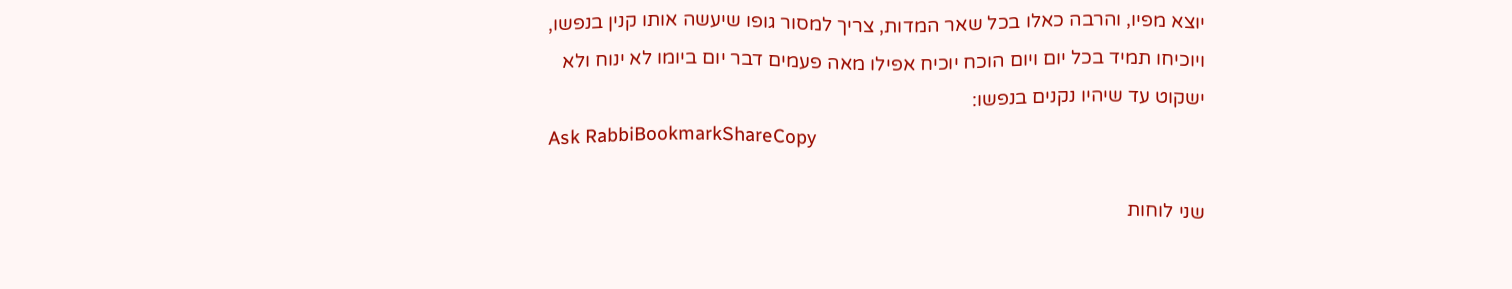יוצא מפיו, והרבה כאלו בכל שאר המדות, צריך למסור גופו שיעשה אותו קנין בנפשו, ויוכיחו תמיד בכל יום ויום הוכח יוכיח אפילו מאה פעמים דבר יום ביומו לא ינוח ולא ישקוט עד שיהיו נקנים בנפשו:
Ask RabbiBookmarkShareCopy

שני לוחות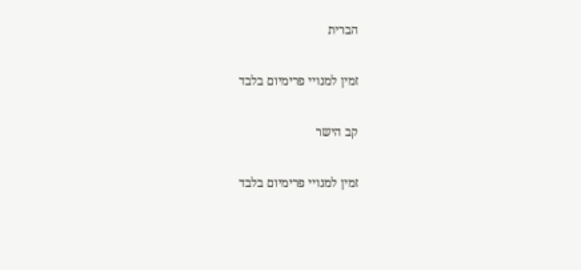הברית

זמין למנויי פרימיום בלבד

קב הישר

זמין למנויי פרימיום בלבד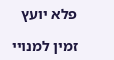פלא יועץ

זמין למנויי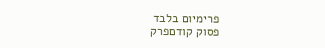פרימיום בלבד
פסוק קודםפרק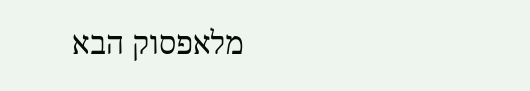מלאפסוק הבא